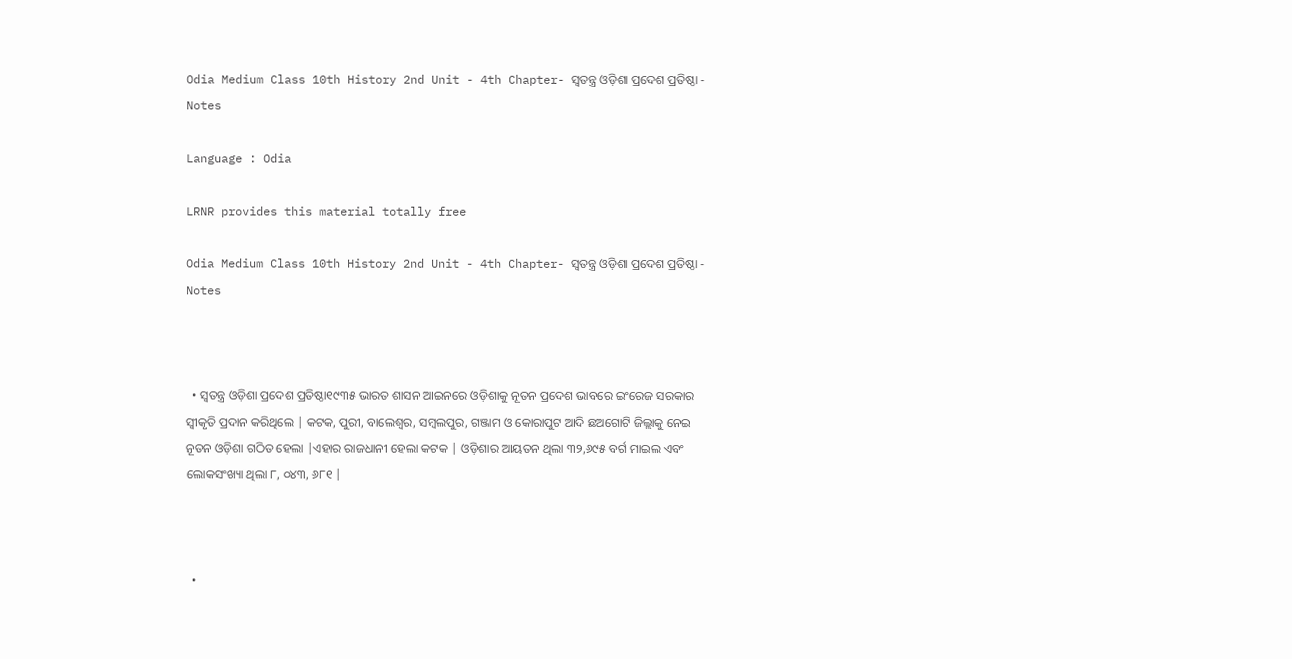Odia Medium Class 10th History 2nd Unit - 4th Chapter- ସ୍ଵତନ୍ତ୍ର ଓଡ଼ିଶା ପ୍ରଦେଶ ପ୍ରତିଷ୍ଠା - Notes

Language : Odia

LRNR provides this material totally free

Odia Medium Class 10th History 2nd Unit - 4th Chapter- ସ୍ଵତନ୍ତ୍ର ଓଡ଼ିଶା ପ୍ରଦେଶ ପ୍ରତିଷ୍ଠା - Notes



  • ସ୍ଵତନ୍ତ୍ର ଓଡ଼ିଶା ପ୍ରଦେଶ ପ୍ରତିଷ୍ଠା୧୯୩୫ ଭାରତ ଶାସନ ଆଇନରେ ଓଡ଼ିଶାକୁ ନୂତନ ପ୍ରଦେଶ ଭାବରେ ଇଂରେଜ ସରକାର ସ୍ୱୀକୃତି ପ୍ରଦାନ କରିଥିଲେ | କଟକ, ପୁରୀ, ବାଲେଶ୍ଵର, ସମ୍ବଲପୁର, ଗଞ୍ଜାମ ଓ କୋରାପୁଟ ଆଦି ଛଅଗୋଟି ଜିଲ୍ଲାକୁ ନେଇ ନୂତନ ଓଡ଼ିଶା ଗଠିତ ହେଲା |ଏହାର ରାଜଧାନୀ ହେଲା କଟକ | ଓଡ଼ିଶାର ଆୟତନ ଥିଲା ୩୨,୬୯୫ ବର୍ଗ ମାଇଲ ଏବଂ ଲୋକସଂଖ୍ୟା ଥିଲା ୮, ୦୪୩, ୬୮୧ |



  •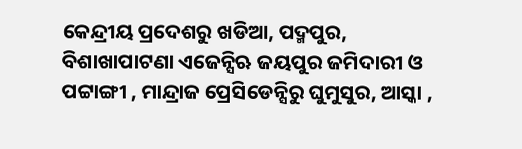କେନ୍ଦ୍ରୀୟ ପ୍ରଦେଶରୁ ଖଡିଆ, ପଦ୍ମପୁର, ବିଶାଖାପାଟଣା ଏଜେନ୍ସିଋ ଜୟପୁର ଜମିଦାରୀ ଓ ପଟ୍ଟାଙ୍ଗୀ , ମାନ୍ଦ୍ରାଜ ପ୍ରେସିଡେନ୍ସିରୁ ଘୁମୁସୁର, ଆସ୍କା ,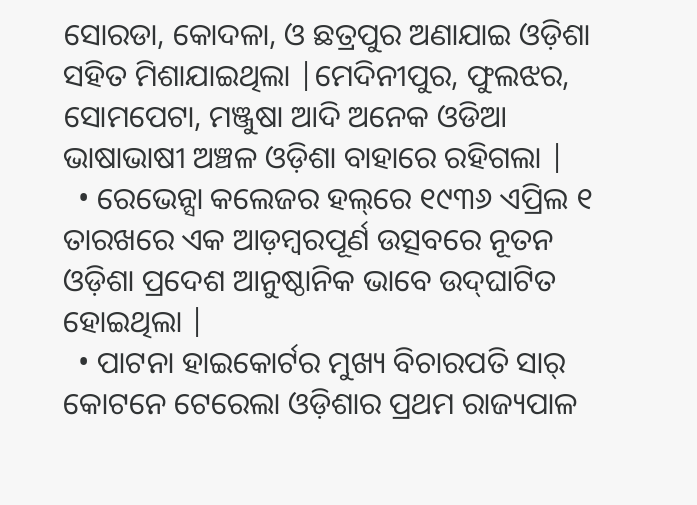ସୋରଡା, କୋଦଳା, ଓ ଛତ୍ରପୁର ଅଣାଯାଇ ଓଡ଼ିଶା ସହିତ ମିଶାଯାଇଥିଲା |ମେଦିନୀପୁର, ଫୁଲଝର, ସୋମପେଟା, ମଞ୍ଜୁଷା ଆଦି ଅନେକ ଓଡିଆ ଭାଷାଭାଷୀ ଅଞ୍ଚଳ ଓଡ଼ିଶା ବାହାରେ ରହିଗଲା |
  • ରେଭେନ୍ସା କଲେଜର ହଲ୍‌ରେ ୧୯୩୬ ଏପ୍ରିଲ ୧ ତାରଖରେ ଏକ ଆଡ଼ମ୍ବରପୂର୍ଣ ଉତ୍ସବରେ ନୂତନ ଓଡ଼ିଶା ପ୍ରଦେଶ ଆନୁଷ୍ଠାନିକ ଭାବେ ଉଦ୍‌ଘାଟିତ ହୋଇଥିଲା |
  • ପାଟନା ହାଇକୋର୍ଟର ମୁଖ୍ୟ ବିଚାରପତି ସାର୍ କୋଟନେ ଟେରେଲା ଓଡ଼ିଶାର ପ୍ରଥମ ରାଜ୍ୟପାଳ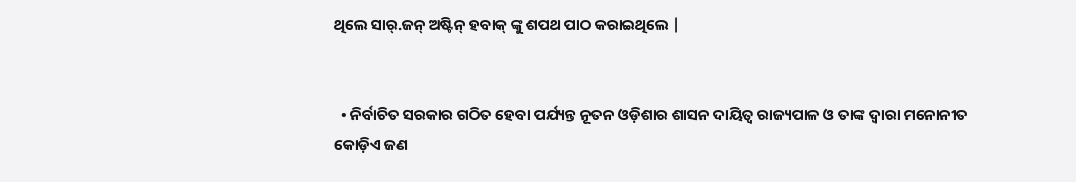ଥିଲେ ସାର୍.ଜନ୍ ଅଷ୍ଟିନ୍ ହବାକ୍ ଙ୍କୁ ଶପଥ ପାଠ କରାଇଥିଲେ |


  • ନିର୍ବାଚିତ ସରକାର ଗଠିତ ହେବା ପର୍ଯ୍ୟନ୍ତ ନୂତନ ଓଡ଼ିଶାର ଶାସନ ଦାୟିତ୍ଵ ରାଜ୍ୟପାଳ ଓ ତାଙ୍କ ଦ୍ୱାରା ମନୋନୀତ କୋଡ଼ିଏ ଜଣ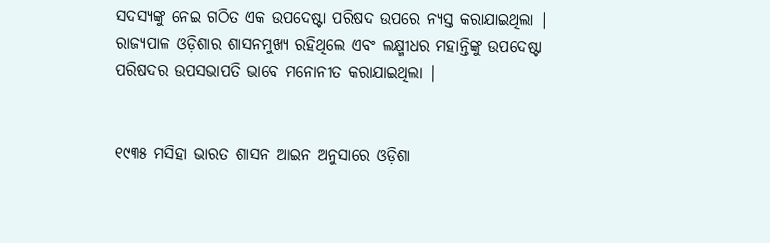ସଦସ୍ୟଙ୍କୁ ନେଇ ଗଠିତ ଏକ ଉପଦେଷ୍ଟା ପରିଷଦ ଉପରେ ନ୍ୟସ୍ତ କରାଯାଇଥିଲା | ରାଜ୍ୟପାଳ ଓଡ଼ିଶାର ଶାସନମୁଖ୍ୟ ରହିଥିଲେ ଏବଂ ଲକ୍ଷ୍ମୀଧର ମହାନ୍ତିଙ୍କୁ ଉପଦେଷ୍ଟା ପରିଷଦର ଉପସଭାପତି ଭାବେ ମନୋନୀତ କରାଯାଇଥିଲା |


୧୯୩୫ ମସିହା ଭାରତ ଶାସନ ଆଇନ ଅନୁସାରେ ଓଡ଼ିଶା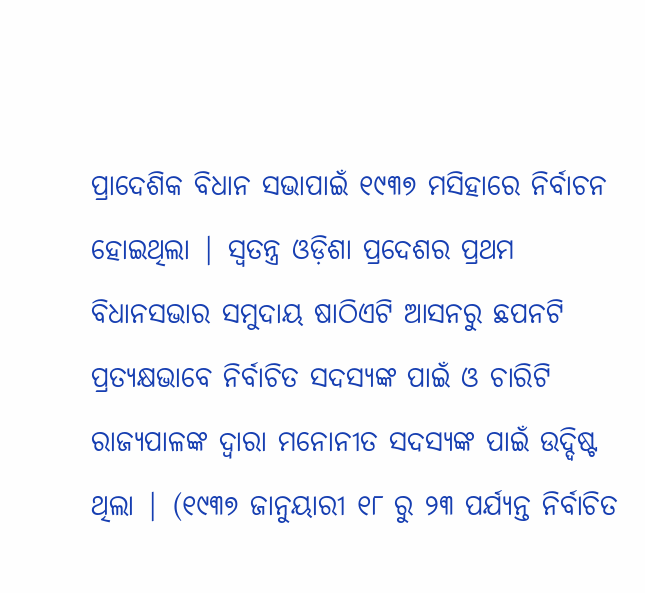ପ୍ରାଦେଶିକ ବିଧାନ ସଭାପାଇଁ ୧୯୩୭ ମସିହାରେ ନିର୍ବାଚନ ହୋଇଥିଲା | ସ୍ଵତନ୍ତ୍ର ଓଡ଼ିଶା ପ୍ରଦେଶର ପ୍ରଥମ ବିଧାନସଭାର ସମୁଦାୟ ଷାଠିଏଟି ଆସନରୁ ଛପନଟି ପ୍ରତ୍ୟକ୍ଷଭାବେ ନିର୍ବାଚିତ ସଦସ୍ୟଙ୍କ ପାଇଁ ଓ ଚାରିଟି ରାଜ୍ୟପାଳଙ୍କ ଦ୍ୱାରା ମନୋନୀତ ସଦସ୍ୟଙ୍କ ପାଇଁ ଉଦ୍ଦିଷ୍ଟ ଥିଲା | (୧୯୩୭ ଜାନୁୟାରୀ ୧୮ ରୁ ୨୩ ପର୍ଯ୍ୟନ୍ତ ନିର୍ବାଚିତ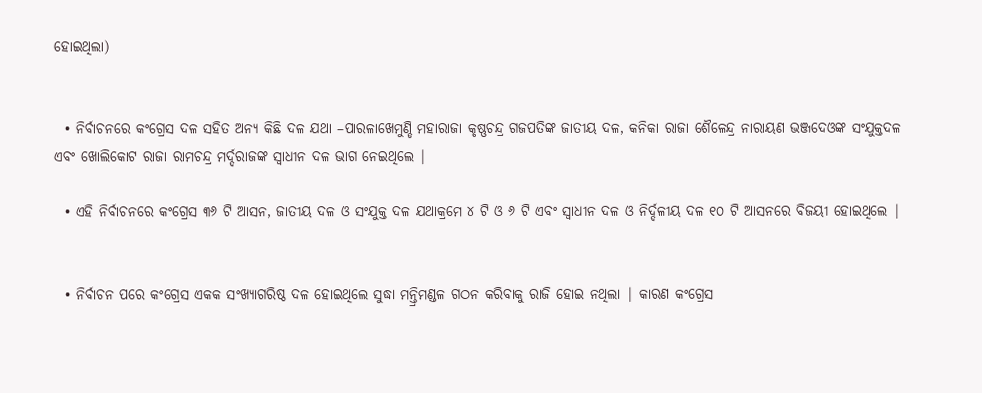ହୋଇଥିଲା)


  • ନିର୍ବାଚନରେ କଂଗ୍ରେସ ଦଳ ସହିତ ଅନ୍ୟ କିଛି ଦଳ ଯଥା –ପାରଳାଖେମୁଣ୍ଡି ମହାରାଜା କୃଷ୍ଣଚନ୍ଦ୍ର ଗଜପତିଙ୍କ ଜାତୀୟ ଦଳ, କନିକା ରାଜା ଶୈଳେନ୍ଦ୍ର ନାରାୟଣ ଭଞ୍ଜଦେଓଙ୍କ ସଂଯୁକ୍ତଦଳ ଏବଂ ଖୋଲିକୋଟ ରାଜା ରାମଚନ୍ଦ୍ର ମର୍ଦ୍ଦରାଜଙ୍କ ସ୍ଵାଧୀନ ଦଳ ଭାଗ ନେଇଥିଲେ |

  • ଏହି ନିର୍ବାଚନରେ କଂଗ୍ରେସ ୩୬ ଟି ଆସନ, ଜାତୀୟ ଦଳ ଓ ସଂଯୁକ୍ତ ଦଳ ଯଥାକ୍ରମେ ୪ ଟି ଓ ୬ ଟି ଏବଂ ସ୍ଵାଧୀନ ଦଳ ଓ ନିର୍ଦ୍ଦଳୀୟ ଦଳ ୧୦ ଟି ଆସନରେ ବିଜୟୀ ହୋଇଥିଲେ |


  • ନିର୍ବାଚନ ପରେ କଂଗ୍ରେସ ଏକକ ସଂଖ୍ୟାଗରିଷ୍ଠ ଦଳ ହୋଇଥିଲେ ସୁଦ୍ଧା ମନ୍ତ୍ରିମଣ୍ଡଳ ଗଠନ କରିବାକୁ ରାଜି ହୋଇ ନଥିଲା | କାରଣ କଂଗ୍ରେସ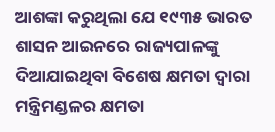ଆଶଙ୍କା କରୁଥିଲା ଯେ ୧୯୩୫ ଭାରତ ଶାସନ ଆଇନରେ ରାଜ୍ୟପାଳଙ୍କୁ ଦିଆଯାଇଥିବା ବିଶେଷ କ୍ଷମତା ଦ୍ଵାରା ମନ୍ତ୍ରିମଣ୍ଡଳର କ୍ଷମତା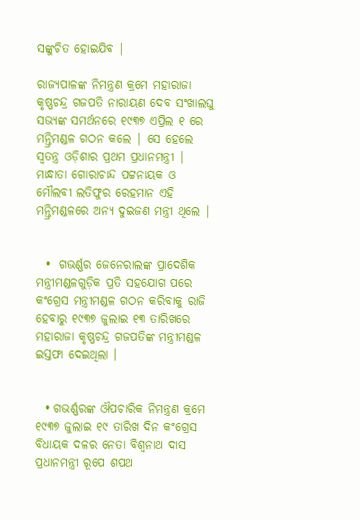ସଙ୍କୁଚିତ ହୋଇଯିବ |

ରାଜ୍ୟପାଳଙ୍କ ନିମନ୍ତ୍ରଣ କ୍ରମେ ମହାରାଜା କୃଷ୍ଣଚନ୍ଦ୍ର ଗଜପତି ନାରାୟଣ ଦେବ ସଂଖାଲଘୁ ସଭ୍ୟଙ୍କ ସମର୍ଥନରେ ୧୯୩୭ ଏପ୍ରିଲ ୧ ରେ ମନ୍ତ୍ରିମଣ୍ଡଳ ଗଠନ କଲେ | ସେ ହେଲେ ସ୍ଵତନ୍ତ୍ର ଓଡ଼ିଶାର ପ୍ରଥମ ପ୍ରଧାନମନ୍ତ୍ରୀ | ମାନ୍ଧାତା ଗୋରାଚାନ୍ଦ ପଟ୍ଟନାୟକ ଓ ମୌଲବୀ ଲତିଫୁର ରେହମାନ ଏହି ମନ୍ତ୍ରିମଣ୍ଡଳରେ ଅନ୍ୟ ଦୁଇଜଣ ମନ୍ତ୍ରୀ ଥିଲେ |


  •  ଗଭର୍ଣ୍ଣର ଜେନେରାଲଙ୍କ ପ୍ରାଦେଶିକ ମନ୍ତ୍ରୀମଣ୍ଡଳଗୁଡ଼ିକ ପ୍ରତି ସହଯୋଗ ପରେ କଂଗ୍ରେସ ମନ୍ତ୍ରୀମଣ୍ଡଳ ଗଠନ କରିବାକୁ ରାଜି ହେବାରୁ ୧୯୩୭ ଜୁଲାଇ ୧୩ ତାରିଖରେ ମହାରାଜା କୃଷ୍ଣଚନ୍ଦ୍ର ଗଜପତିଙ୍କ ମନ୍ତ୍ରୀମଣ୍ଡଳ ଇସ୍ତଫା ଦେଇଥିଲା ।


  • ଗଭର୍ଣ୍ଣରଙ୍କ ଔପଚାରିକ ନିମନ୍ତ୍ରଣ କ୍ରମେ ୧୯୩୭ ଜୁଲାଇ ୧୯ ତାରିଖ ଦିନ କଂଗ୍ରେସ ବିଧାୟକ ଦଳର ନେତା ବିଶ୍ଵନାଥ ଦାସ ପ୍ରଧାନମନ୍ତ୍ରୀ ରୂପେ ଶପଥ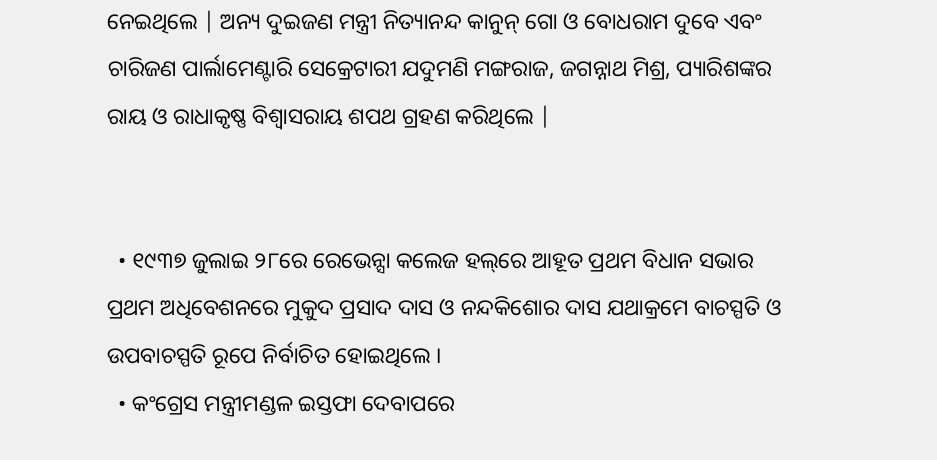ନେଇଥିଲେ | ଅନ୍ୟ ଦୁଇଜଣ ମନ୍ତ୍ରୀ ନିତ୍ୟାନନ୍ଦ କାନୁନ୍ ଗୋ ଓ ବୋଧରାମ ଦୁବେ ଏବଂ ଚାରିଜଣ ପାର୍ଲାମେଣ୍ଟାରି ସେକ୍ରେଟାରୀ ଯଦୁମଣି ମଙ୍ଗରାଜ, ଜଗନ୍ନାଥ ମିଶ୍ର, ପ୍ୟାରିଶଙ୍କର ରାୟ ଓ ରାଧାକୃଷ୍ଣ ବିଶ୍ଵାସରାୟ ଶପଥ ଗ୍ରହଣ କରିଥିଲେ |


  • ୧୯୩୭ ଜୁଲାଇ ୨୮ରେ ରେଭେନ୍ସା କଲେଜ ହଲ୍‌ରେ ଆହୂତ ପ୍ରଥମ ବିଧାନ ସଭାର ପ୍ରଥମ ଅଧିବେଶନରେ ମୁକୁଦ ପ୍ରସାଦ ଦାସ ଓ ନନ୍ଦକିଶୋର ଦାସ ଯଥାକ୍ରମେ ବାଚସ୍ପତି ଓ ଉପବାଚସ୍ପତି ରୂପେ ନିର୍ବାଚିତ ହୋଇଥିଲେ ।
  • କଂଗ୍ରେସ ମନ୍ତ୍ରୀମଣ୍ଡଳ ଇସ୍ତଫା ଦେବାପରେ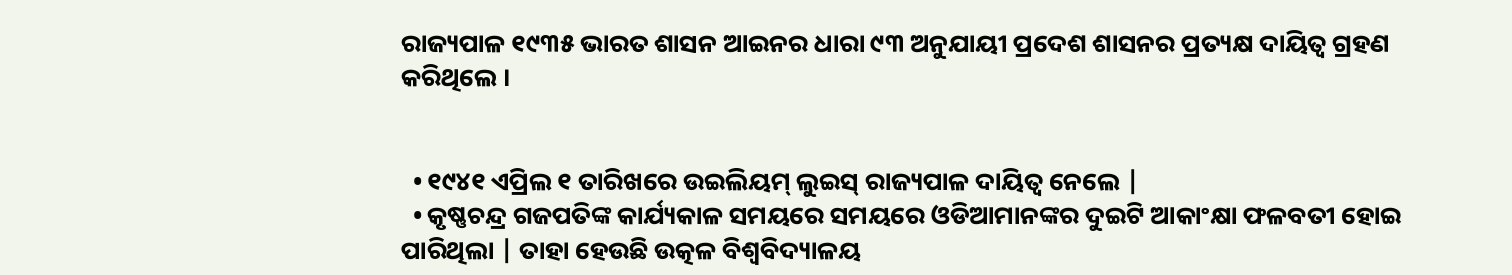ରାଜ୍ୟପାଳ ୧୯୩୫ ଭାରତ ଶାସନ ଆଇନର ଧାରା ୯୩ ଅନୁଯାୟୀ ପ୍ରଦେଶ ଶାସନର ପ୍ରତ୍ୟକ୍ଷ ଦାୟିତ୍ଵ ଗ୍ରହଣ କରିଥିଲେ ।


  • ୧୯୪୧ ଏପ୍ରିଲ ୧ ତାରିଖରେ ଉଇଲିୟମ୍ ଲୁଇସ୍ ରାଜ୍ୟପାଳ ଦାୟିତ୍ଵ ନେଲେ |
  • କୃଷ୍ଣଚନ୍ଦ୍ର ଗଜପତିଙ୍କ କାର୍ଯ୍ୟକାଳ ସମୟରେ ସମୟରେ ଓଡିଆମାନଙ୍କର ଦୁଇଟି ଆକାଂକ୍ଷା ଫଳବତୀ ହୋଇ ପାରିଥିଲା | ତାହା ହେଉଛି ଉତ୍କଳ ବିଶ୍ୱବିଦ୍ୟାଳୟ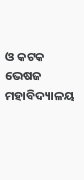ଓ କଟକ ଭେଷଜ ମହାବିଦ୍ୟାଳୟ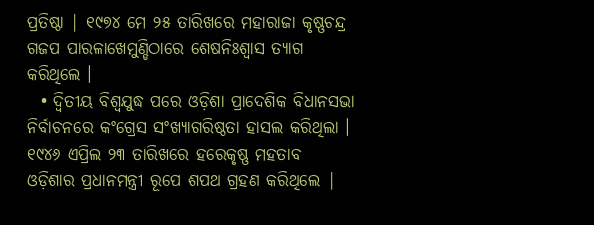ପ୍ରତିଷ୍ଠା | ୧୯୭୪ ମେ ୨୫ ତାରିଖରେ ମହାରାଜା କୃଷ୍ଣଚନ୍ଦ୍ର ଗଜପ ପାରଳାଖେମୁଣ୍ଡିଠାରେ ଶେଷନିଃଶ୍ୱାସ ତ୍ୟାଗ କରିଥିଲେ ।
  • ଦ୍ଵିତୀୟ ବିଶ୍ୱଯୁଦ୍ଧ ପରେ ଓଡ଼ିଶା ପ୍ରାଦେଶିକ ବିଧାନସଭା ନିର୍ବାଚନରେ କଂଗ୍ରେସ ସଂଖ୍ୟାଗରିଷ୍ଠତା ହାସଲ କରିଥିଲା । ୧୯୪୬ ଏପ୍ରିଲ ୨୩ ତାରିଖରେ ହରେକୃଷ୍ଣ ମହତାବ ଓଡ଼ିଶାର ପ୍ରଧାନମନ୍ତ୍ରୀ ରୂପେ ଶପଥ ଗ୍ରହଣ କରିଥିଲେ |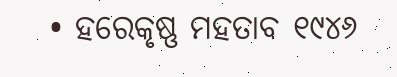• ହରେକୃଷ୍ଣ ମହତାବ ୧୯୪୬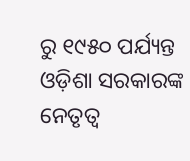ରୁ ୧୯୫୦ ପର୍ଯ୍ୟନ୍ତ ଓଡ଼ିଶା ସରକାରଙ୍କ ନେତୃତ୍ଵ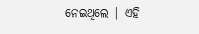ନେଇଥିଲେ | ଏହି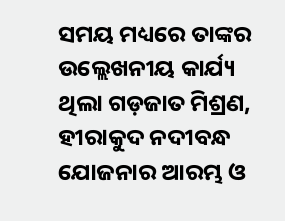ସମୟ ମଧ୍ୟରେ ତାଙ୍କର ଉଲ୍ଲେଖନୀୟ କାର୍ଯ୍ୟ ଥିଲା ଗଡ଼ଜାତ ମିଶ୍ରଣ, ହୀରାକୁଦ ନଦୀବନ୍ଧ ଯୋଜନାର ଆରମ୍ଭ ଓ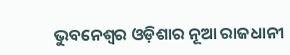ଭୁବନେଶ୍ୱର ଓଡ଼ିଶାର ନୂଆ ରାଜଧାନୀ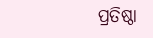ପ୍ରତିଷ୍ଠା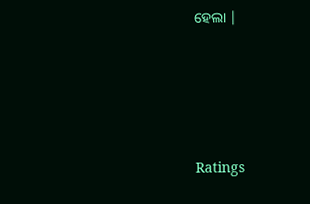ହେଲା |





Ratings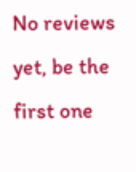No reviews yet, be the first one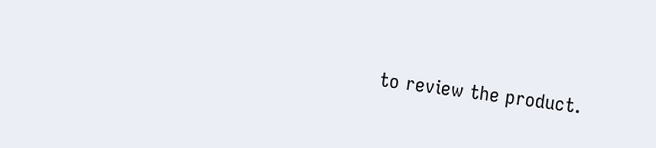to review the product.